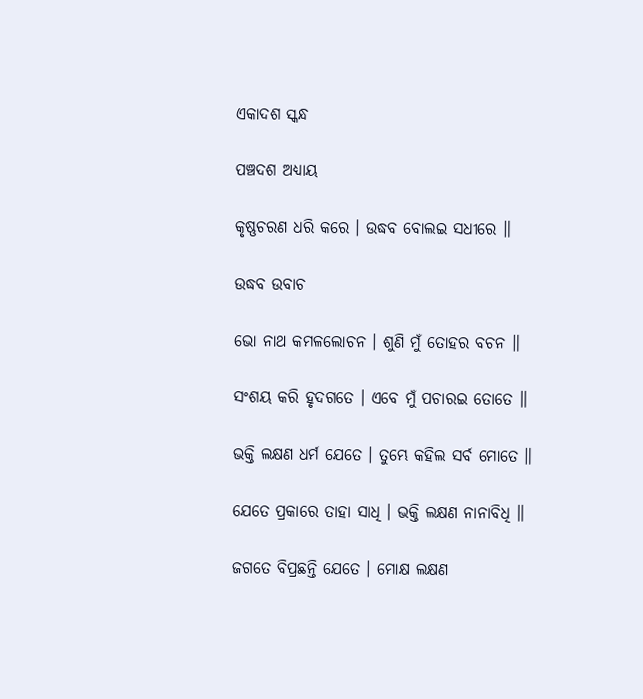ଏକାଦଶ ସ୍କନ୍ଧ

ପଞ୍ଚଦଶ ଅଧ୍ୟାୟ

କୃଷ୍ଣଚରଣ ଧରି କରେ । ଉଦ୍ଧବ ବୋଲଇ ସଧୀରେ ॥

ଉଦ୍ଧବ ଉବାଚ

ଭୋ ନାଥ କମଳ‌ଲୋଚନ । ଶୁଣି ମୁଁ ତୋହର ବଚନ ॥

ସଂଶୟ କରି ହୃଦଗତେ । ଏବେ ମୁଁ ପଚାରଇ ତୋତେ ॥

ଭକ୍ତି ଲକ୍ଷଣ ଧର୍ମ ଯେତେ । ତୁମ୍ଭେ କ‌ହିଲ ସର୍ବ ମୋତେ ॥

ଯେତେ ପ୍ରକାରେ ତାହା ସାଧି । ଭକ୍ତି ଲକ୍ଷଣ ନାନାବିଧି ॥

ଜଗତେ ବିପ୍ରଛନ୍ତି ଯେତେ । ମୋକ୍ଷ ଲକ୍ଷଣ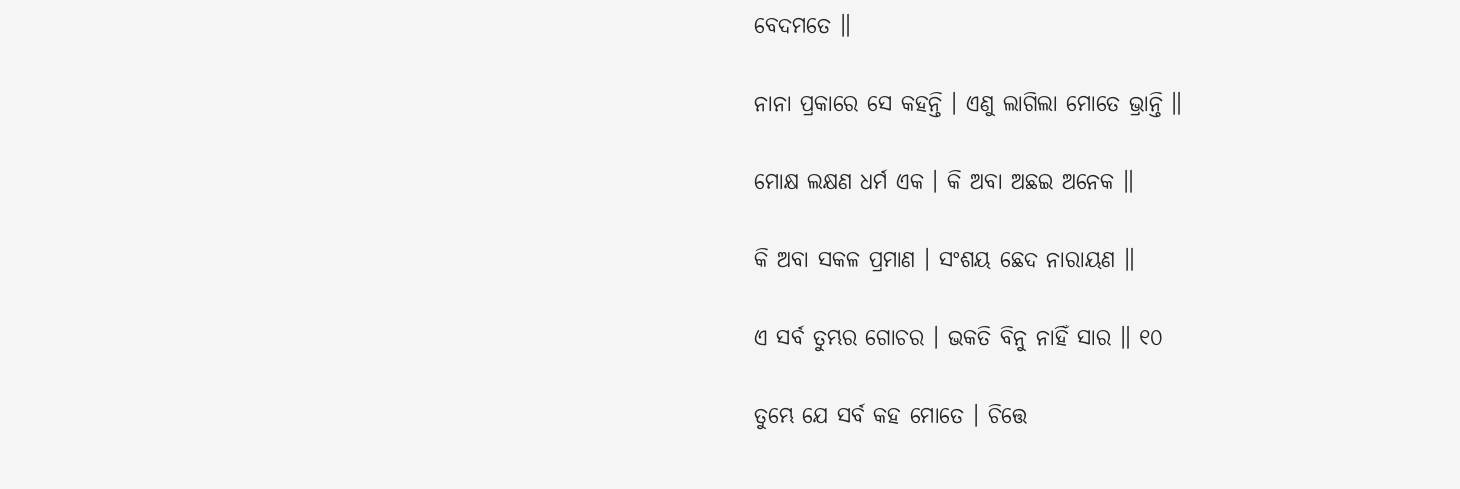ବେଦମତେ ॥

ନାନା ପ୍ରକାରେ ସେ କ‌ହ‌ନ୍ତି । ଏଣୁ ଲାଗିଲା ମୋତେ ଭ୍ରାନ୍ତି ॥

ମୋକ୍ଷ ଲକ୍ଷଣ ଧର୍ମ ଏକ । କି ଅବା ଅଛଇ ଅନେକ ॥

କି ଅବା ସକଳ ପ୍ରମାଣ । ସଂଶୟ ଛେଦ ନାରାୟଣ ॥

ଏ ସର୍ବ ତୁମ୍ଭର ଗୋଚର । ଭକ‌ତି ବିନୁ ନାହିଁ ସାର ॥ ୧୦

ତୁମ୍ଭେ ଯେ ସର୍ବ କ‌ହ ମୋତେ । ଚିତ୍ତେ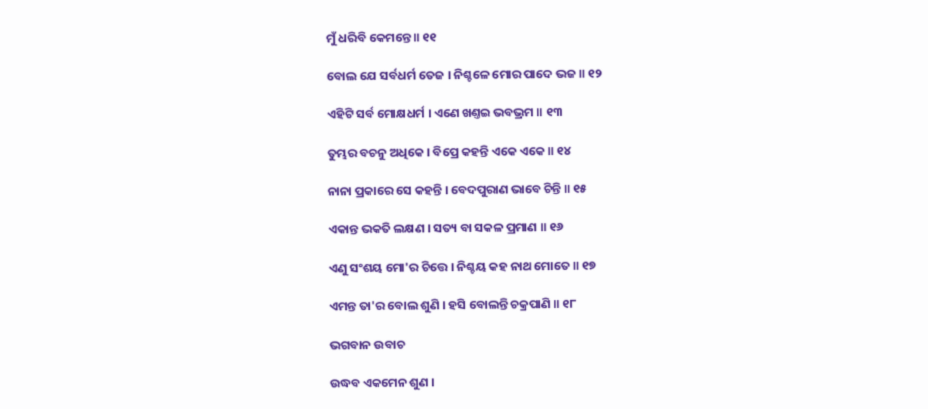ମୁଁ ଧରିବି କେମନ୍ତେ ॥ ୧୧

ବୋଲ ଯେ ସର୍ବଧର୍ମ ତେଜ । ନିଶ୍ଚଳେ ମୋର ପାଦେ ଭଜ ॥ ୧୨

ଏହିଟି ସର୍ବ ମୋକ୍ଷଧର୍ମ । ଏଣେ ଖଣ୍ତଇ ଭ‌ବ‌ଭ୍ରମ ॥ ୧୩

ତୁମ୍ଭର ବଚନୁ ଅଧିକେ । ବିପ୍ରେ କ‌ହ‌ନ୍ତି ଏକେ ଏକେ ॥ ୧୪

ନାନା ପ୍ରକାରେ ସେ କ‌ହ‌ନ୍ତି । ବେଦପୁରାଣ ଭାବେ ଚିନ୍ତି ॥ ୧୫

ଏକାନ୍ତ ଭକ‌ତି ଲକ୍ଷଣ । ସ‌ତ୍ୟ ବା ସକଳ ପ୍ରମାଣ ॥ ୧୬

ଏଣୁ ସଂଶୟ ମୋ'ର ଚିତ୍ତେ । ନିଶ୍ଚୟ କ‌ହ ନାଥ ମୋତେ ॥ ୧୭

ଏମନ୍ତ ତା'ର ବୋଲ ଶୁଣି । ହ‌ସି ବୋଲନ୍ତି ଚକ୍ରପାଣି ॥ ୧୮

ଭଗବାନ ଉବାଚ

ଉଦ୍ଧବ ଏକମେନ ଶୁଣ ।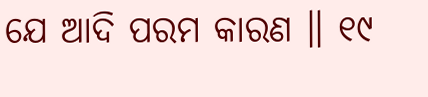ଯେ ଆଦି ପରମ କାରଣ ॥ ୧୯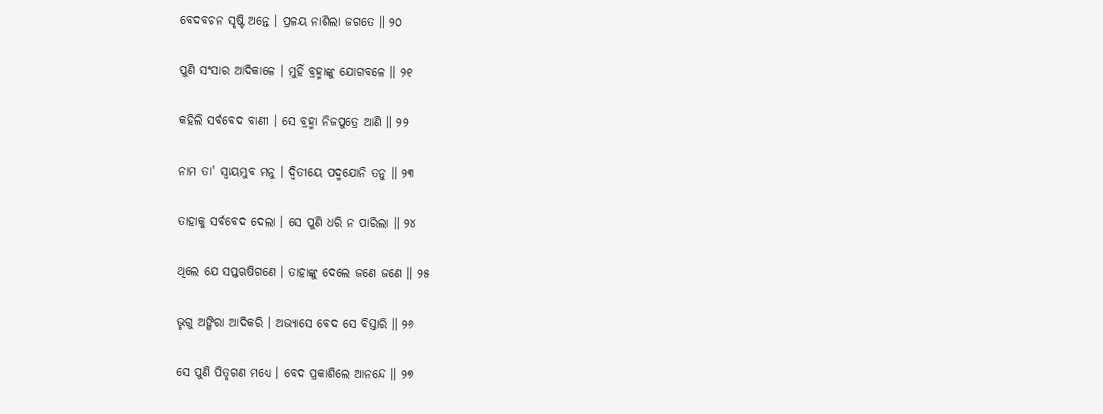ବେଦବଚନ ସୃଷ୍ଟି ଅନ୍ତେ । ପ୍ରଳୟ ନାଶିଲା ଜଗତେ ॥ ୨୦

ପୁଣି ସଂସାର ଆଦିକାଳେ । ମୁହିଁ ବ୍ରହ୍ମାଙ୍କୁ ଯୋଗବଳେ ॥ ୨୧

କ‌ହିଲି ସର୍ବବେଦ ବାଣୀ । ସେ ବ୍ରହ୍ମା ନିଜପୁତ୍ରେ ଆଣି ॥ ୨୨

ନାମ ତା' ସ୍ୱାୟମ୍ଭୁବ ମନୁ । ଦ୍ୱିତୀୟେ ପଦ୍ମ‌ଯୋନି ତନୁ ॥ ୨୩

ତାହାକୁ ସର୍ବବେଦ ଦେଲା । ସେ ପୁଣି ଧରି ନ ପାରିଲା ॥ ୨୪

ଥିଲେ ଯେ ସ‌ପ୍ତ‌ଋଷିଗଣେ । ତାହାଙ୍କୁ ଦେଲେ ଜଣେ ଜଣେ ॥ ୨୫

ଭୃଗୁ ଅଙ୍ଗିରା ଆଦିକରି । ଅଭ୍ୟାସେ ବେଦ ସେ ବିସ୍ତାରି ॥ ୨୬

ସେ ପୁଣି ପିତୃଗଣ ମଧ୍ୟେ । ବେଦ ପ୍ରକାଶିଲେ ଆନନ୍ଦେ ॥ ୨୭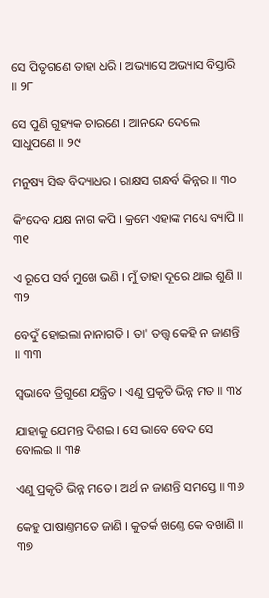ସେ ପିତୃଗଣେ ତାହା ଧରି । ଅଭ୍ୟାସେ ଅଭ୍ୟାସ ବିସ୍ତାରି ॥ ୨୮

ସେ ପୁଣି ଗୁହ୍ୟକ ଚାରଣେ । ଆନନ୍ଦେ ଦେଲେ ସାଧୁପଣେ ॥ ୨୯

ମନୁଷ୍ୟ ସିଦ୍ଧ ବିଦ୍ୟାଧର । ରାକ୍ଷସ ଗନ୍ଧର୍ବ କିନ୍ନର ॥ ୩୦

କିଂଦେବ ଯକ୍ଷ ନାଗ କପି । କ୍ରମେ ଏହାଙ୍କ ମଧ୍ୟେ ବ୍ୟାପି ॥ ୩୧

ଏ ରୂପେ ସର୍ବ ମୁଖେ ଭଣି । ମୁଁ ତାହା ଦୂରେ ଥାଇ ଶୁଣି ॥ ୩୨

ବେଦୁଁ ହୋଇଲା ନାନାଗତି । ତା' ତ‌ତ୍ତ୍ୱ କେହି ନ ଜାଣନ୍ତି ॥ ୩୩

ସ୍ୱଭାବେ ତ୍ରିଗୁଣେ ଯନ୍ତ୍ରିତ । ଏଣୁ ପ୍ରକୃତି ଭିନ୍ନ ମତ ॥ ୩୪

ଯାହାକୁ ଯେମନ୍ତ ଦିଶଇ । ସେ ଭାବେ ବେଦ ସେ ବୋଲଇ ॥ ୩୫

ଏଣୁ ପ୍ରକୃତି ଭିନ୍ନ ମତେ । ଅର୍ଥ ନ ଜାଣନ୍ତି ସମସ୍ତେ ॥ ୩୬

କେହୁ ପାଷାଣ୍ତମତେ ଜାଣି । କୁତର୍କ ଖଣ୍ତେ କେ ବ‌ଖାଣି ॥ ୩୭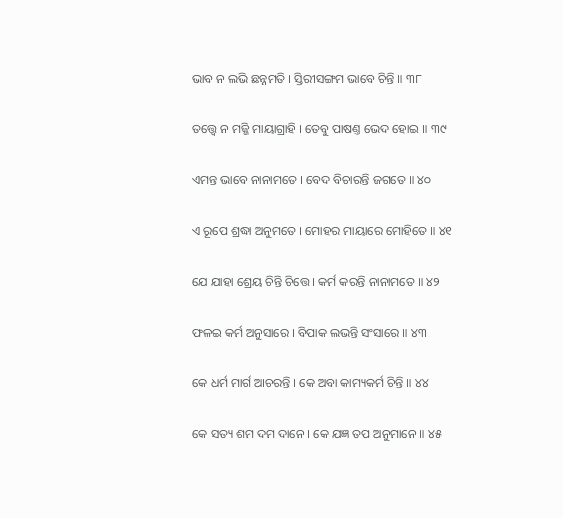ଭାବ ନ ଲଭି ଛନ୍ନମତି । ସ୍ତିରୀସଙ୍ଗମ ଭାବେ ଚିନ୍ତି ॥ ୩୮

ତ‌ତ୍ତ୍ୱେ ନ ମଜ୍ଜି ମାୟାଗ୍ରାହି । ତେବୁ ପାଷଣ୍ତ ଭେଦ ହୋଇ ॥ ୩୯

ଏମନ୍ତ ଭାବେ ନାନାମତେ । ବେଦ ବିଚାରନ୍ତି ଜଗତେ ॥ ୪୦

ଏ ରୂପେ ଶ୍ରଦ୍ଧା ଅନୁମତେ । ମୋହର ମାୟାରେ ମୋହିତେ ॥ ୪୧

ଯେ ଯାହା ଶ୍ରେୟ ଚିନ୍ତି ଚିତ୍ତେ । କର୍ମ କରନ୍ତି ନାନାମତେ ॥ ୪୨

ଫଳଇ କର୍ମ ଅନୁସାରେ । ବିପାକ ଲଭନ୍ତି ସଂସାରେ ॥ ୪୩

କେ ଧର୍ମ ମାର୍ଗ ଆଚରନ୍ତି । କେ ଅବା କାମ୍ୟକର୍ମ ଚିନ୍ତି ॥ ୪୪

କେ ସ‌ତ୍ୟ ଶମ ଦମ ଦାନେ । କେ ଯଜ୍ଞ ତପ ଅନୁମାନେ ॥ ୪୫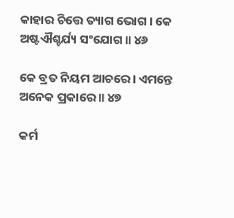କାହାର ଚିତ୍ତେ ତ୍ୟାଗ ଭୋଗ । କେ ଅଷ୍ଟଐଶ୍ଚ‌ର୍ଯ୍ୟ ସଂଯୋଗ ॥ ୪୬

କେ ବ୍ରତ ନିୟମ ଆଚରେ । ଏମନ୍ତେ ଅନେକ ପ୍ରକାରେ ॥ ୪୭

କର୍ମ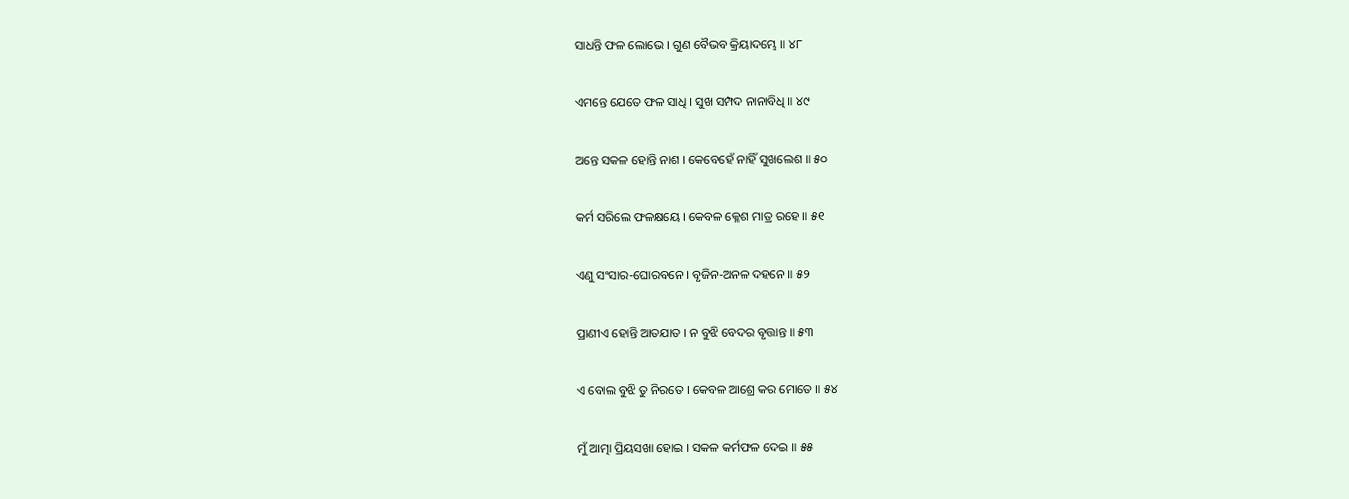ସାଧନ୍ତି ଫଳ ଲୋଭେ । ଗୁଣ ବୈଭବ କ୍ରିୟାଦମ୍ଭେ ॥ ୪୮

ଏମନ୍ତେ ଯେତେ ଫଳ ସାଧି । ସୁଖ ସମ୍ପଦ ନାନାବିଧି ॥ ୪୯

ଅନ୍ତେ ସକ‌ଳ ହୋନ୍ତି ନାଶ । କେବେହେଁ ନାହିଁ ସୁଖଲେଶ ॥ ୫୦

କର୍ମ ସରିଲେ ଫଳକ୍ଷୟେ । କେବଳ କ୍ଳେଶ ମାତ୍ର ରହେ ॥ ୫୧

ଏଣୁ ସଂସାର-ଘୋରବନେ । ବୃଜିନ-ଅନଳ ଦ‌ହ‌ନେ ॥ ୫୨

ପ୍ରାଣୀଏ ହୋନ୍ତି ଆତ‌ଯାତ । ନ ବୁଝି ବେଦର ବୃତ୍ତାନ୍ତ ॥ ୫୩

ଏ ବୋଲ ବୁଝି ତୁ ନିରତେ । କେବଳ ଆଶ୍ରେ କର ମୋତେ ॥ ୫୪

ମୁଁ ଆତ୍ମା ପ୍ରିୟସଖା ହୋଇ । ସକଳ କର୍ମଫଳ ଦେଇ ॥ ୫୫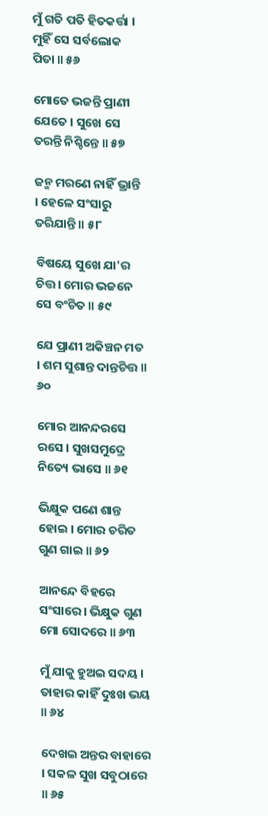ମୁଁ ଗତି ପ‌ତି ହିତକର୍ତ୍ତା । ମୁହିଁ ସେ ସର୍ବଲୋକ ପିତା ॥ ୫୬

ମୋତେ ଭଜନ୍ତି ପ୍ରାଣୀ ଯେତେ । ସୁଖେ ସେ ତରନ୍ତି ନିଶ୍ଚିନ୍ତେ ॥ ୫୭

ଜନ୍ମ ମରଣେ ନାହିଁ ଭ୍ରାନ୍ତି । ହେଳେ ସଂସାରୁ ତରିଯାନ୍ତି ॥ ୫୮

ବିଷୟେ ସୁଖେ ଯା'ର ଚିତ୍ତ । ମୋର ଭଜନେ ସେ ବଂଚିତ ॥ ୫୯

ଯେ ପ୍ରାଣୀ ଅକିଞ୍ଚନ ମତ । ଶମ ସୁଶାନ୍ତ ଦାନ୍ତଚିତ୍ତ ॥ ୬୦

ମୋର ଆନନ୍ଦରସେ ରସେ । ସୁଖସମୁଦ୍ରେ ନିତ୍ୟେ ଭାସେ ॥ ୬୧

ଭିକ୍ଷୁକ ପଣେ ଶାନ୍ତ ହୋଇ । ମୋର ଚରିତ ଗୁଣ ଗାଇ ॥ ୬୨

ଆନନ୍ଦେ ବିହରେ ସଂସାରେ । ଭିକ୍ଷୁକ ଗୁଣ ମୋ ସୋଦରେ ॥ ୬୩

ମୁଁ ଯାକୁ ହୁଅଇ ସଦୟ । ତାହାର କାହିଁ ଦୁଃଖ ଭୟ ॥ ୬୪

ଦେଖଇ ଅନ୍ତର ବାହାରେ । ସକଳ ସୁଖ ସବୁଠାରେ ॥ ୬୫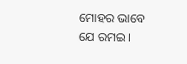ମୋହର ଭାବେ ଯେ ରମଇ ।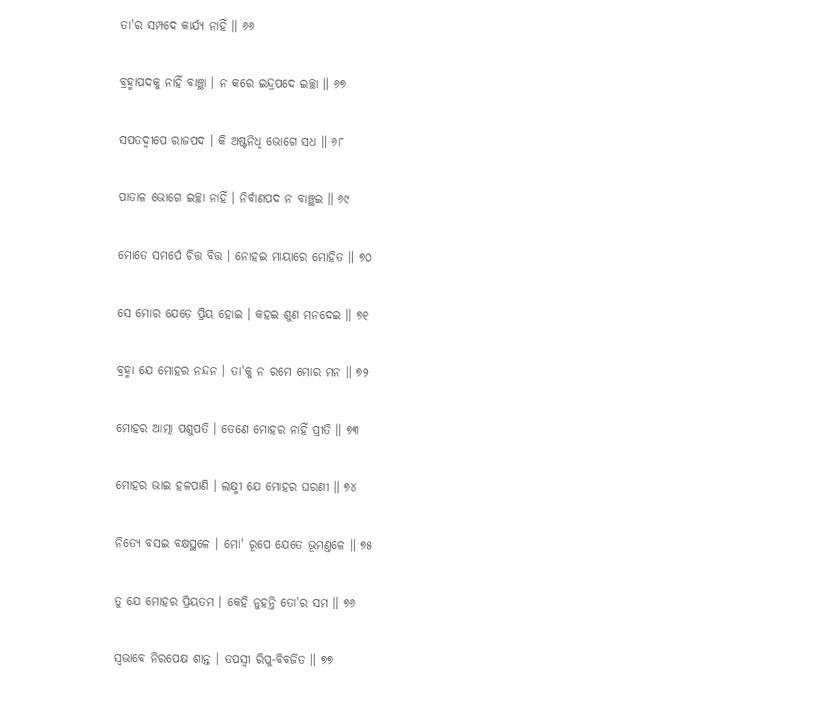ତା'ର ସମ୍ପଦେ କାର୍ଯ୍ୟ ନାହିଁ ॥ ୬୬

ବ୍ରହ୍ମାପଦକୁ ନାହିଁ ବାଞ୍ଛା । ନ କରେ ଇନ୍ଦ୍ରପଦେ ଇଚ୍ଛା ॥ ୬୭

ସ‌ପ‌ତଦ୍ୱୀପେ ରାଜପଦ । କି ଅଷ୍ଟନିଧି ଭୋଗେ ସଧ ॥ ୬୮

ପାତାଳ ଭୋଗେ ଇଚ୍ଛା ନାହିଁ । ନିର୍ବାଣପଦ ନ ବାଞ୍ଛଇ ॥ ୬୯

ମୋତେ ସମର୍ପେ ଚିତ୍ତ ବିତ୍ତ । ନୋହଇ ମାୟାରେ ମୋହିତ ॥ ୭୦

ସେ ମୋର ଯେଡ଼େ ପ୍ରିୟ ହୋଇ । କ‌ହଇ ଶୁଣ ମନ‌ଦେଇ ॥ ୭୧

ବ୍ରହ୍ମା ଯେ ମୋହର ନନ୍ଦନ । ତା'କୁ ନ ରମେ ମୋର ମନ ॥ ୭୨

ମୋହର ଆତ୍ମା ପଶୁପ‌ତି । ତେଣେ ମୋହର ନାହିଁ ପ୍ରୀତି ॥ ୭୩

ମୋହର ଭାଇ ହଳପାଣି । ଲକ୍ଷ୍ମୀ ଯେ ମୋହର ଘରଣୀ ॥ ୭୪

ନିତ୍ୟେ ବସଇ ବକ୍ଷସ୍ଥଳେ । ମୋ' ରୂପେ ଯେତେ ଭୂମଣ୍ତଳେ ॥ ୭୫

ତୁ ଯେ ମୋହର ପ୍ରିୟତମ । କେହି ନୁହ‌ନ୍ତି ତୋ'ର ସମ ॥ ୭୬

ସ୍ୱଭାବେ ନିରପେକ୍ଷ ଶାନ୍ତ । ତପସ୍ୱୀ ରିପୁ-ବିବର୍ଜିତ ॥ ୭୭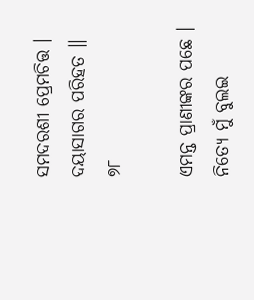ସମଦରଶୀ ପ୍ରେମଚିତ୍ତ । ଦୟାସାଗର ପରିହତ ॥ ୭୮

ଏମନ୍ତ ପ୍ରାଣୀଙ୍କର ପଛେ । ନିତ୍ୟେ ମୁଁ ବୁଲଇ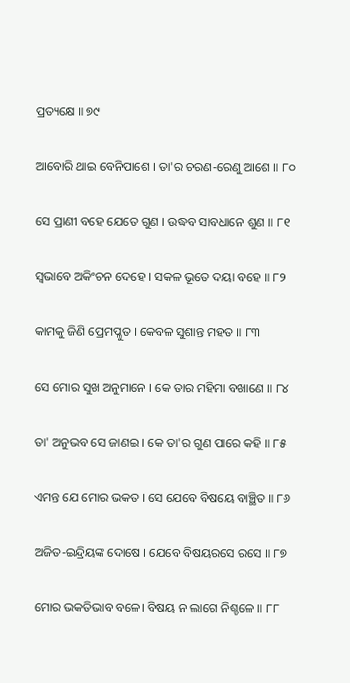ପ୍ରତ୍ୟକ୍ଷେ ॥ ୭୯

ଆବୋରି ଥାଇ ବେନିପାଶେ । ତା'ର ଚରଣ-ରେଣୁ ଆଶେ ॥ ୮୦

ସେ ପ୍ରାଣୀ ବ‌ହେ ଯେତେ ଗୁଣ । ଉଦ୍ଧବ ସାବଧାନେ ଶୁଣ ॥ ୮୧

ସ୍ୱଭାବେ ଅକିଂଚନ ଦେହେ । ସକ‌ଳ ଭୂତେ ଦୟା ବ‌ହେ ॥ ୮୨

କାମକୁ ଜିଣି ପ୍ରେମ‌ପ୍ଳୁତ । କେବଳ ସୁଶାନ୍ତ ମହ‌ତ ॥ ୮୩

ସେ ମୋର ସୁଖ ଅନୁମାନେ । କେ ତାର ମହିମା ବଖାଣେ ॥ ୮୪

ତା' ଅନୁଭବ ସେ ଜାଣଇ । କେ ତା'ର ଗୁଣ ପାରେ କ‌ହି ॥ ୮୫

ଏମନ୍ତ ଯେ ମୋର ଭକ‌ତ । ସେ ଯେବେ ବିଷୟେ ବାଞ୍ଛିତ ॥ ୮୬

ଅଜିତ-ଇନ୍ଦ୍ରିୟଙ୍କ ଦୋଷେ । ଯେବେ ବିଷୟରସେ ରସେ ॥ ୮୭

ମୋର ଭକ‌ତିଭାବ ବଳେ। ବିଷୟ ନ ଲାଗେ ନିଶ୍ଚଳେ ॥ ୮୮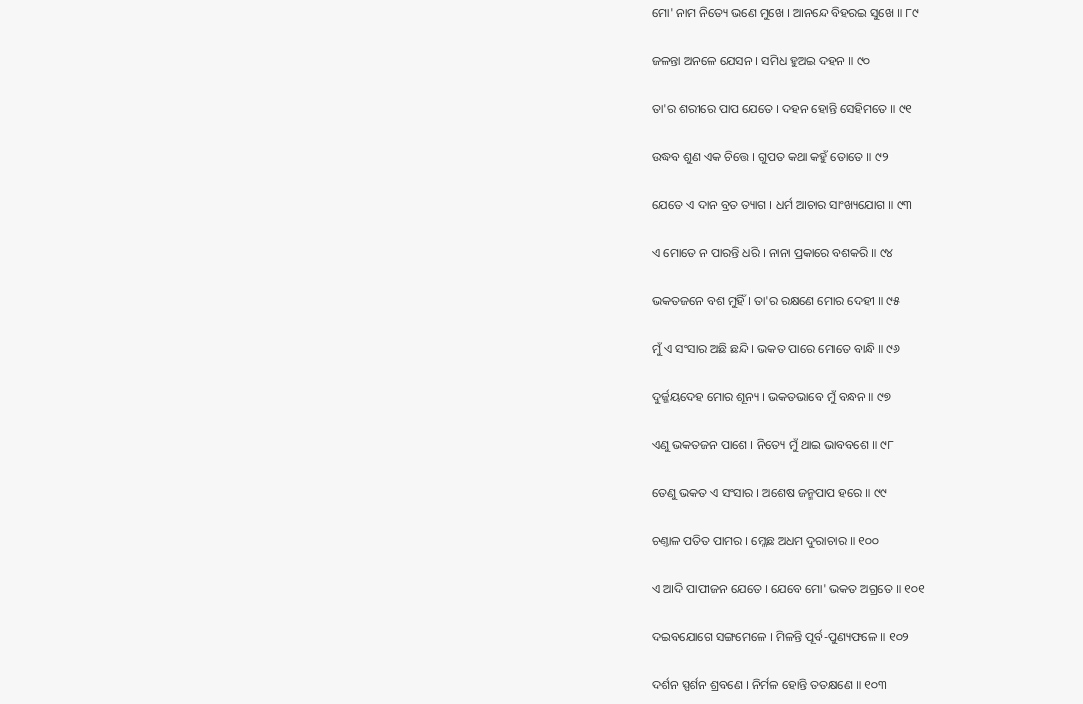ମୋ' ନାମ ନିତ୍ୟେ ଭଣେ ମୁଖେ । ଆନନ୍ଦେ ବିହ‌ରଇ ସୁଖେ ॥ ୮୯

ଜଳନ୍ତା ଅନଳେ ଯେସନ । ସମିଧ ହୁଅଇ ଦ‌ହ‌ନ ॥ ୯୦

ତା'ର ଶରୀରେ ପାପ ଯେତେ । ଦ‌ହ‌ନ ହୋନ୍ତି ସେହିମତେ ॥ ୯୧

ଉଦ୍ଧବ ଶୁଣ ଏକ ଚିତ୍ତେ । ଗୁପ‌ତ କ‌ଥା କ‌ହୁଁ ତୋତେ ॥ ୯୨

ଯେତେ ଏ ଦାନ ବ୍ରତ ତ୍ୟାଗ । ଧର୍ମ ଆଚାର ସାଂଖ୍ୟ‌ଯୋଗ ॥ ୯୩

ଏ ମୋତେ ନ ପାରନ୍ତି ଧରି । ନାନା ପ୍ରକାରେ ବଶକରି ॥ ୯୪

ଭକ‌ତଜନେ ବଶ ମୁହିଁ । ତା'ର ରକ୍ଷଣେ ମୋର ଦେହୀ ॥ ୯୫

ମୁଁ ଏ ସଂସାର ଅଛି ଛନ୍ଦି । ଭକ‌ତ ପାରେ ମୋତେ ବାନ୍ଧି ॥ ୯୬

ଦୁର୍ଜ୍ଜୟଦେହ ମୋର ଶୂନ୍ୟ । ଭକ‌ତଭାବେ ମୁଁ ବନ୍ଧନ ॥ ୯୭

ଏଣୁ ଭକ‌ତଜନ ପାଶେ । ନିତ୍ୟେ ମୁଁ ଥାଇ ଭାବ‌ବଶେ ॥ ୯୮

ତେଣୁ ଭକ‌ତ ଏ ସଂସାର । ଅଶେଷ ଜନ୍ମ‌ପାପ ହରେ ॥ ୯୯

ଚଣ୍ତାଳ ପ‌ତିତ ପାମର । ମ୍ଳେଛ ଅଧମ ଦୁରାଚାର ॥ ୧୦୦

ଏ ଆଦି ପାପୀଜନ ଯେତେ । ଯେବେ ମୋ' ଭକ‌ତ ଅଗ୍ରତେ ॥ ୧୦୧

ଦଇବ‌ଯୋଗେ ସଙ୍ଗମେଳେ । ମିଳନ୍ତି ପୂର୍ବ-ପୁଣ୍ୟଫଳେ ॥ ୧୦୨

ଦର୍ଶନ ସ୍ପର୍ଶନ ଶ୍ରବଣେ । ନିର୍ମଳ ହୋନ୍ତି ତ‌ତ‌କ୍ଷଣେ ॥ ୧୦୩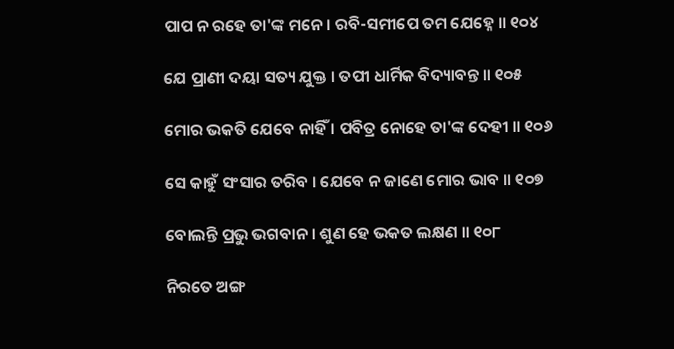ପାପ ନ ରହେ ତା'ଙ୍କ ମନେ । ରବି-ସମୀପେ ତମ ଯେହ୍ନେ ॥ ୧୦୪

ଯେ ପ୍ରାଣୀ ଦୟା ସ‌ତ୍ୟ ଯୁକ୍ତ । ତପୀ ଧାର୍ମିକ ବିଦ୍ୟାବନ୍ତ ॥ ୧୦୫

ମୋର ଭକ‌ତି ଯେବେ ନାହିଁ । ପବିତ୍ର ନୋହେ ତା'ଙ୍କ ଦେହୀ ॥ ୧୦୬

ସେ କାହୁଁ ସଂସାର ତରିବ । ଯେବେ ନ ଜାଣେ ମୋର ଭାବ ॥ ୧୦୭

ବୋଲନ୍ତି ପ୍ରଭୁ ଭଗବାନ । ଶୁଣ ହେ ଭକ‌ତ ଲକ୍ଷଣ ॥ ୧୦୮

ନିରତେ ଅଙ୍ଗ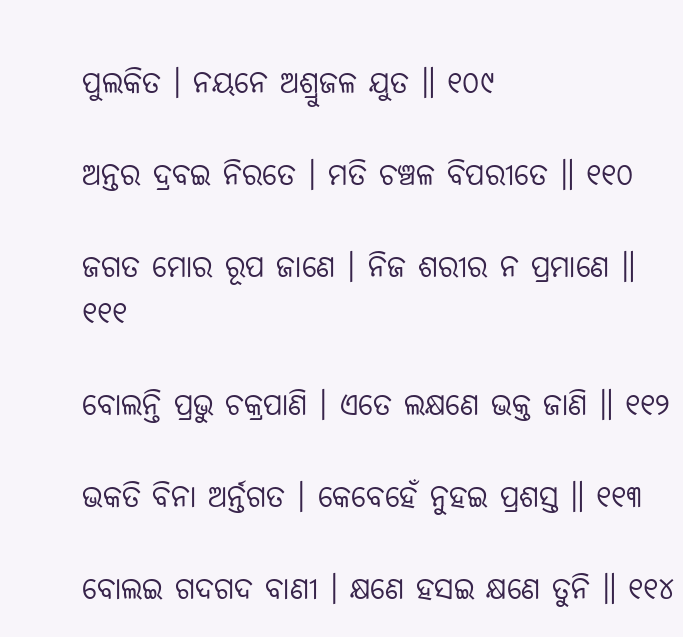ପୁଲକିତ । ନୟନେ ଅଶ୍ରୁଜଳ ଯୁତ ॥ ୧୦୯

ଅନ୍ତର ଦ୍ରବଇ ନିରତେ । ମତି ଚଞ୍ଚଳ ବିପରୀତେ ॥ ୧୧୦

ଜଗତ ମୋର ରୂପ ଜାଣେ । ନିଜ ଶରୀର ନ ପ୍ରମାଣେ ॥ ୧୧୧

ବୋଲନ୍ତି ପ୍ରଭୁ ଚକ୍ରପାଣି । ଏତେ ଲକ୍ଷଣେ ଭକ୍ତ ଜାଣି ॥ ୧୧୨

ଭକ‌ତି ବିନା ଅର୍ନ୍ତଗତ । କେବେହେଁ ନୁହଇ ପ୍ରଶସ୍ତ ॥ ୧୧୩

ବୋଲଇ ଗଦ‌ଗଦ ବାଣୀ । କ୍ଷଣେ ହ‌ସଇ କ୍ଷଣେ ତୁନି ॥ ୧୧୪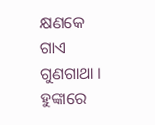କ୍ଷଣକେ ଗାଏ ଗୁଣ‌ଗାଥା । ହୁଙ୍କାରେ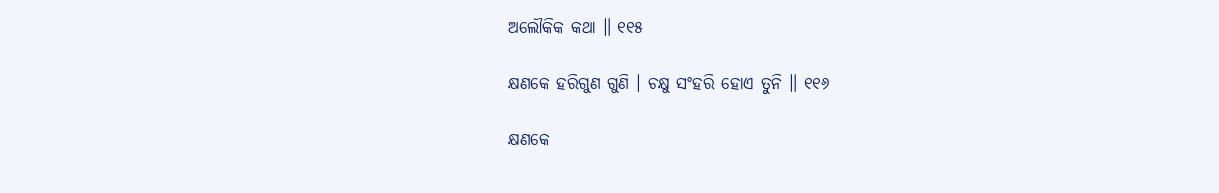ଅଲୌକିକ କ‌ଥା ॥ ୧୧୫

କ୍ଷଣକେ ହରିଗୁଣ ଗୁଣି । ଚକ୍ଷୁ ସଂହରି ହୋଏ ତୁନି ॥ ୧୧୬

କ୍ଷଣକେ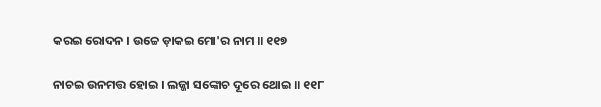କରଇ ରୋଦନ । ଉଚ୍ଚେ ଡ଼ାକଇ ମୋ'ର ନାମ ॥ ୧୧୭

ନାଚଇ ଉନମତ୍ତ ହୋଇ । ଲଜ୍ଜା ସଙ୍କୋଚ ଦୂରେ ଥୋଇ ॥ ୧୧୮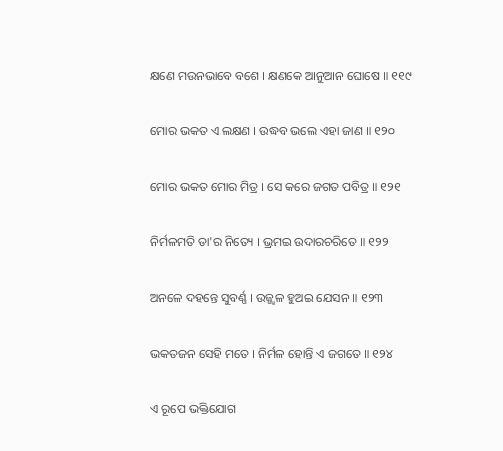କ୍ଷଣେ ମଉନ‌ଭାବେ ବଶେ । କ୍ଷଣକେ ଆନୁଆନ ଘୋଷେ ॥ ୧୧୯

ମୋର ଭକ‌ତ ଏ ଲକ୍ଷଣ । ଉଦ୍ଧବ ଭଲେ ଏହା ଜାଣ ॥ ୧୨୦

ମୋର ଭକ‌ତ ମୋର ମିତ୍ର । ସେ କରେ ଜଗତ ପବିତ୍ର ॥ ୧୨୧

ନିର୍ମଳମତି ତା'ର ନିତ୍ୟେ । ଭ୍ରମଇ ଉଦାରଚରିତେ ॥ ୧୨୨

ଅନଳେ ଦ‌ହ‌ନ୍ତେ ସୁବର୍ଣ୍ଣ । ଉଜ୍ଜ୍ୱଳ ହୁଅଇ ଯେସନ ॥ ୧୨୩

ଭକ‌ତଜନ ସେହି ମତେ । ନିର୍ମଳ ହୋନ୍ତି ଏ ଜଗତେ ॥ ୧୨୪

ଏ ରୂପେ ଭକ୍ତିଯୋଗ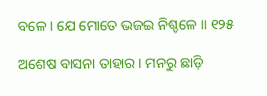ବଳେ । ଯେ ମୋତେ ଭଜଇ ନିଶ୍ଚଳେ ॥ ୧୨୫

ଅଶେଷ ବାସନା ତାହାର । ମନରୁ ଛାଡ଼ି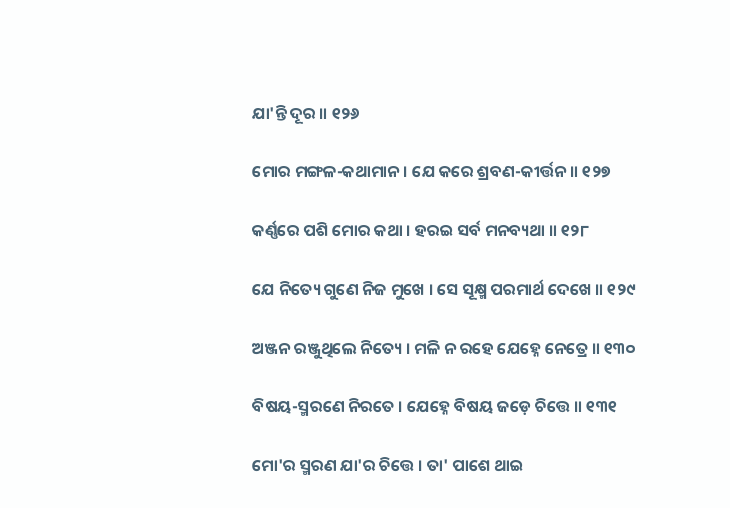ଯା'ନ୍ତି ଦୂର ॥ ୧୨୬

ମୋର ମଙ୍ଗଳ-କ‌ଥାମାନ । ଯେ କରେ ଶ୍ରବଣ-କୀର୍ତ୍ତନ ॥ ୧୨୭

କର୍ଣ୍ଣରେ ପଶି ମୋର କ‌ଥା । ହରଇ ସର୍ବ ମ‌ନ‌ବ୍ୟଥା ॥ ୧୨୮

ଯେ ନିତ୍ୟେ ଗୁଣେ ନିଜ ମୁଖେ । ସେ ସୂକ୍ଷ୍ମ ପରମାର୍ଥ ଦେଖେ ॥ ୧୨୯

ଅଞ୍ଜନ ରଞ୍ଜୁଥିଲେ ନିତ୍ୟେ । ମଳି ନ ରହେ ଯେହ୍ନେ ନେତ୍ରେ ॥ ୧୩୦

ବିଷୟ-ସ୍ମରଣେ ନିରତେ । ଯେହ୍ନେ ବିଷୟ ଜଡ଼େ ଚିତ୍ତେ ॥ ୧୩୧

ମୋ'ର ସ୍ମରଣ ଯା'ର ଚିତ୍ତେ । ତା' ପାଶେ ଥାଇ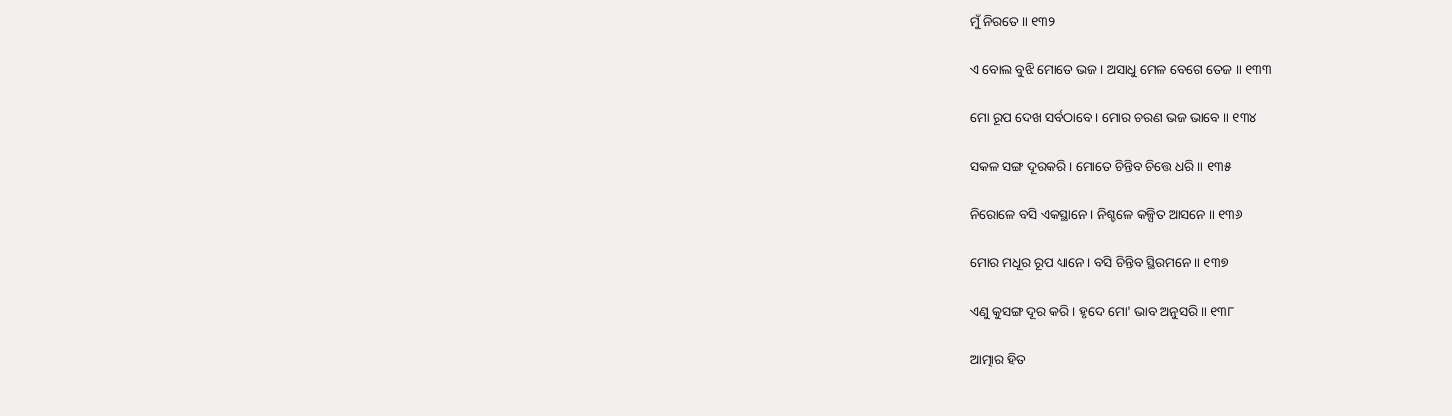ମୁଁ ନିରତେ ॥ ୧୩୨

ଏ ବୋଲ ବୁଝି ମୋତେ ଭଜ । ଅସାଧୁ ମେଳ ବେଗେ ତେଜ ॥ ୧୩୩

ମୋ ରୂପ ଦେଖ ସର୍ବଠାବେ । ମୋର ଚରଣ ଭଜ ଭାବେ ॥ ୧୩୪

ସକଳ ସଙ୍ଗ ଦୂରକରି । ମୋତେ ଚିନ୍ତିବ ଚିତ୍ତେ ଧରି ॥ ୧୩୫

ନିରୋଳେ ବସି ଏକସ୍ଥାନେ । ନିଶ୍ଚଳେ କଳ୍ପିତ ଆସନେ ॥ ୧୩୬

ମୋର ମଧୂର ରୂପ ଧ୍ୟାନେ । ବସି ଚିନ୍ତିବ ସ୍ଥିରମନେ ॥ ୧୩୭

ଏଣୁ କୁସଙ୍ଗ ଦୂର କରି । ହୃଦେ ମୋ' ଭାବ ଅନୁସରି ॥ ୧୩୮

ଆତ୍ମାର ହିତ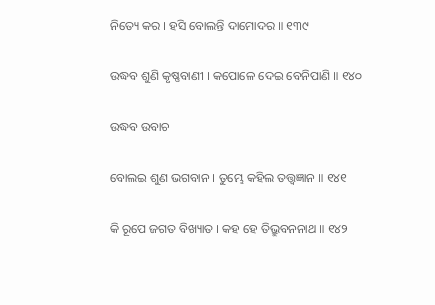ନିତ୍ୟେ କର । ହସି ବୋଲନ୍ତି ଦାମୋଦର ॥ ୧୩୯

ଉଦ୍ଧବ ଶୁଣି କୃଷ୍ଣବାଣୀ । କପୋଳେ ଦେଇ ବେନିପାଣି ॥ ୧୪୦

ଉଦ୍ଧବ ଉବାଚ

ବୋଲଇ ଶୁଣ ଭଗବାନ । ତୁମ୍ଭେ କ‌ହିଲ ତ‌ତ୍ତ୍ୱଜ୍ଞାନ ॥ ୧୪୧

କି ରୂପେ ଜଗତ ବିଖ୍ୟାତ । କ‌ହ ହେ ତିଭ୍ରୁବନନାଥ ॥ ୧୪୨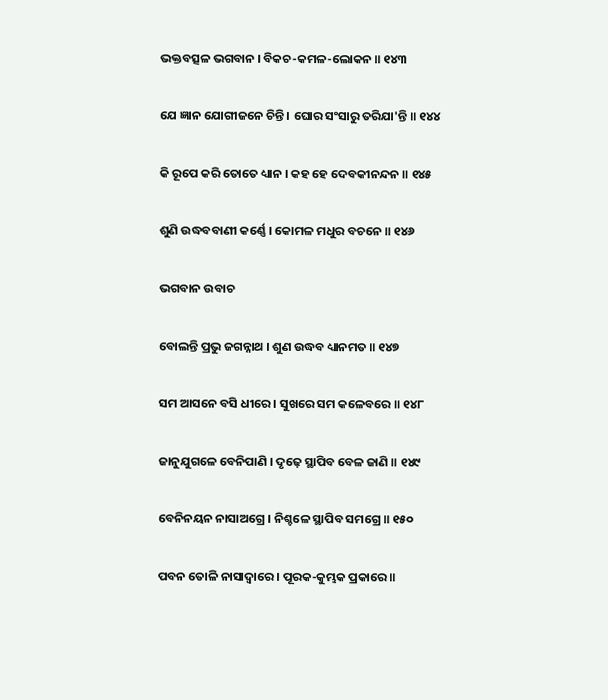ଭକ୍ତବତ୍ସଳ ଭଗବାନ । ବିକଚ-କମଳ-ଲୋକନ ॥ ୧୪୩

ଯେ ଜ୍ଞାନ ଯୋଗୀଜନେ ଚିନ୍ତି । ଘୋର ସଂସାରୁ ତରିଯା'ନ୍ତି ॥ ୧୪୪

କି ରୂପେ କରି ତୋତେ ଧ୍ୟାନ । କ‌ହ ହେ ଦେବକୀନନ୍ଦନ ॥ ୧୪୫

ଶୁଣି ଉଦ୍ଧବବାଣୀ କର୍ଣ୍ଣେ । କୋମଳ ମଧୁର ବଚନେ ॥ ୧୪୬

ଭଗବାନ ଉବାଚ

ବୋଲନ୍ତି ପ୍ରଭୁ ଜଗନ୍ନାଥ । ଶୁଣ ଉଦ୍ଧବ ଧ୍ୟାନମତ ॥ ୧୪୭

ସମ ଆସନେ ବସି ଧୀରେ । ସୁଖରେ ସମ କଳେବରେ ॥ ୧୪୮

ଜାନୁଯୁଗଳେ ବେନିପାଣି । ଦୃଢ଼େ ସ୍ଥାପିବ ବେଳ ଜାଣି ॥ ୧୪୯

ବେନିନୟନ ନାସାଅଗ୍ରେ । ନିଶ୍ଚଳେ ସ୍ଥାପିବ ସମଗ୍ରେ ॥ ୧୫୦

ପବନ ତୋଳି ନାସାଦ୍ୱାରେ । ପୂରକ-କୁମ୍ଭକ ପ୍ରକାରେ ॥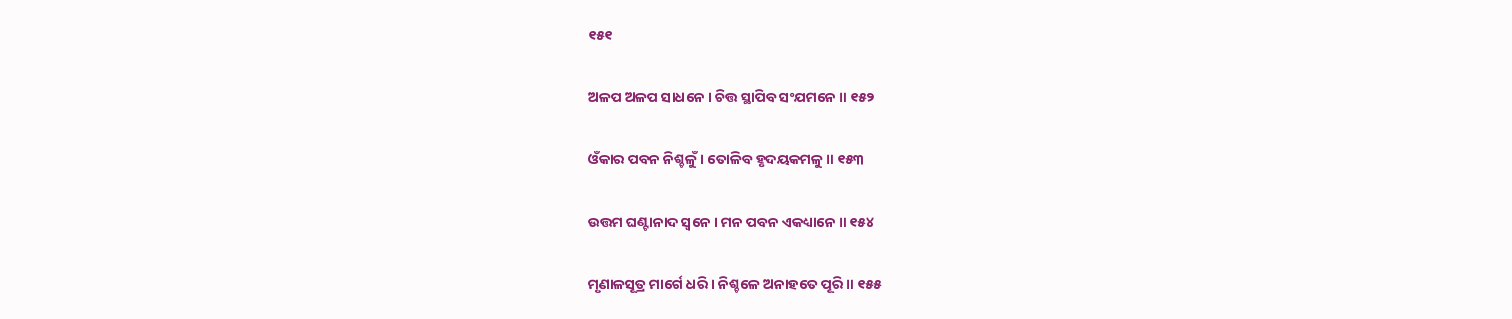୧୫୧

ଅଳପ ଅଳପ ସାଧନେ । ଚିତ୍ତ ସ୍ଥାପିବ ସଂଯମନେ ॥ ୧୫୨

ଓଁକାର ପବନ ନିଶ୍ଚଳୁଁ । ତୋଳିବ ହୃଦୟକମଳୁ ॥ ୧୫୩

ଉତ୍ତମ ଘଣ୍ଟାନାଦ ସ୍ୱନେ । ମନ ପବନ ଏକଧ୍ୟାନେ ॥ ୧୫୪

ମୃଣାଳସୂତ୍ର ମାର୍ଗେ ଧରି । ନିଶ୍ଚଳେ ଅନାହତେ ପୂରି ॥ ୧୫୫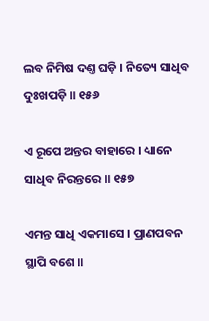ଲବ ନିମିଷ ଦଣ୍ତ ଘଡ଼ି । ନିତ୍ୟେ ସାଧିବ ଦୁଃଖପଡ଼ି ॥ ୧୫୬

ଏ ରୂପେ ଅନ୍ତର ବାହାରେ । ଧ୍ୟାନେ ସାଧିବ ନିରନ୍ତରେ ॥ ୧୫୭

ଏମନ୍ତ ସାଧି ଏକମାସେ । ପ୍ରାଣପବନ ସ୍ଥାପି ବଶେ ॥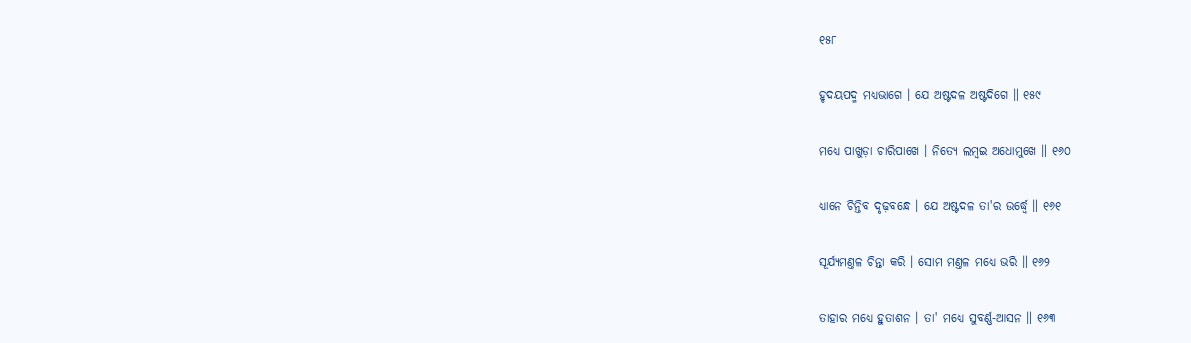୧୫୮

ହୃଦୟପଦ୍ମ ମଧ୍ୟଭାଗେ । ଯେ ଅଷ୍ଟଦଳ ଅଷ୍ଟଦିଗେ ॥ ୧୫୯

ମଧ୍ୟେ ପାଖୁଡ଼ା ଚାରିପାଖେ । ନିତ୍ୟେ ଲମ୍ବଇ ଅଧୋମୁଖେ ॥ ୧୬୦

ଧ୍ୟାନେ ଚିନ୍ତିବ ଦୃଢ଼ବନ୍ଧେ । ଯେ ଅଷ୍ଟଦଳ ତା'ର ଉର୍ଦ୍ଧ୍ୱେ ॥ ୧୬୧

ସୂର୍ଯ୍ୟମଣ୍ତଳ ଚିନ୍ତା କରି । ସୋମ ମଣ୍ତଳ ମଧ୍ୟେ ଭରି ॥ ୧୬୨

ତାହାର ମଧ୍ୟେ ହୁତାଶନ । ତା' ମଧ୍ୟେ ସୁବର୍ଣ୍ଣ-ଆସନ ॥ ୧୬୩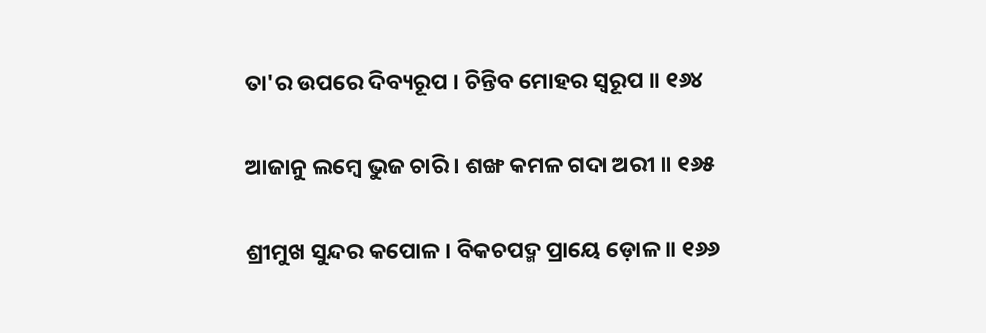ତା'ର ଉପରେ ଦିବ୍ୟରୂପ । ଚିନ୍ତିବ ମୋହର ସ୍ୱରୂପ ॥ ୧୬୪

ଆଜାନୁ ଲମ୍ବେ ଭୁଜ ଚାରି । ଶଙ୍ଖ କମଳ ଗଦା ଅରୀ ॥ ୧୬୫

ଶ୍ରୀମୁଖ ସୁନ୍ଦର କପୋଳ । ବିକଚପଦ୍ମ ପ୍ରାୟେ ଡ଼ୋଳ ॥ ୧୬୬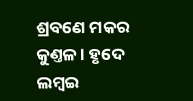ଶ୍ରବଣେ ମକର କୁଣ୍ତଳ । ହୃଦେ ଲମ୍ବଇ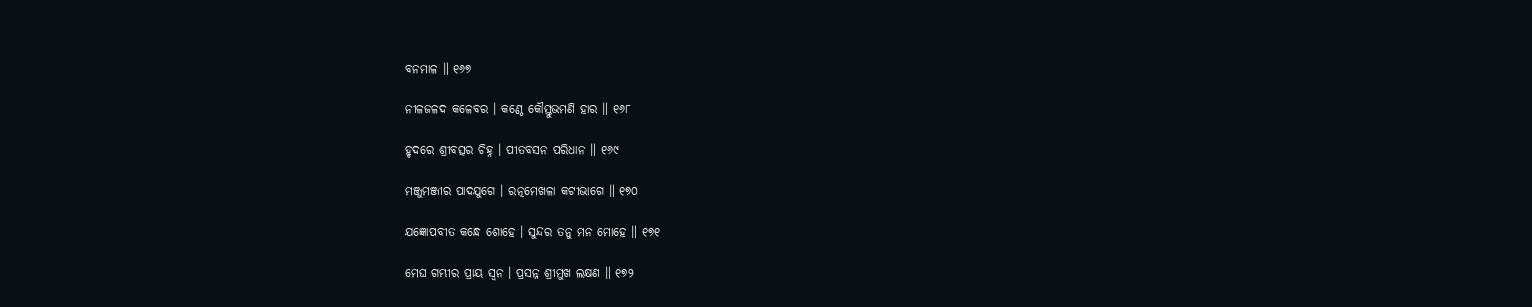ବନମାଳ ॥ ୧୬୭

ନୀଳଜଳଦ କଳେବର । କଣ୍ଠେ କୌସ୍ତୁଭମଣି ହାର ॥ ୧୬୮

ହୃଦରେ ଶ୍ରୀବତ୍ସର ଚିହ୍ନ । ପୀତବସନ ପରିଧାନ ॥ ୧୬୯

ମଞ୍ଜୁମଞ୍ଜୀର ପାଦ‌ଯୁଗେ । ରତ୍ନମେଖଳା କଟୀଭାଗେ ॥ ୧୭୦

ଯଜ୍ଞୋପବୀତ କନ୍ଧେ ଶୋହେ । ସୁନ୍ଦର ତନୁ ମନ ମୋହେ ॥ ୧୭୧

ମେଘ ଗମ୍ଭୀର ପ୍ରାୟ ସ୍ୱନ । ପ୍ରସନ୍ନ ଶ୍ରୀମୁଖ ଲକ୍ଷଣ ॥ ୧୭୨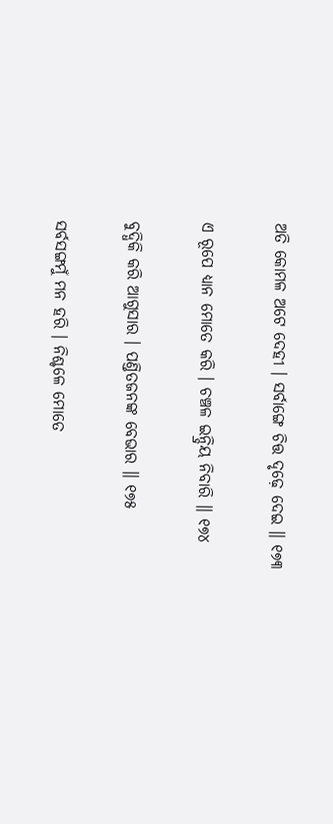ଅତି କୋମଳ ଅଟେ ଦେହୀ । ସର୍ବାଙ୍ଗେ ଚିତ୍ତ ଦୃଢ଼େ ଦେଇ ॥ ୧୭୩

ଏ ରୂପେ ଧ୍ୟାନ ମୋତେ କରି । ଚଞ୍ଚଳ ଇନ୍ଦ୍ରିୟ ନିବାରି ॥ ୧୭୪

ବୁଦ୍ଧିକି କରି ଆଗୁସାର । ପଣ୍ତିତଜନଙ୍କ ବେଭାର ॥ ୧୭୫

ସର୍ବସଙ୍ଗମୁଁ ମନ ହରି । ନିଶ୍ଚଳେ ମୋତେ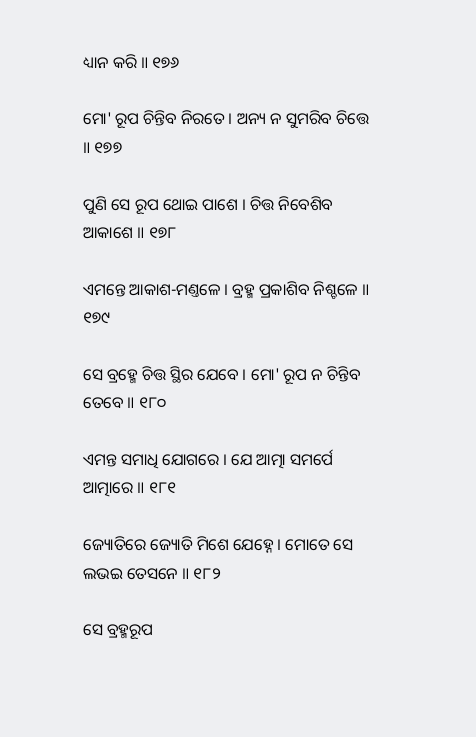ଧ୍ୟାନ କରି ॥ ୧୭୬

ମୋ' ରୂପ ଚିନ୍ତିବ ନିରତେ । ଅନ୍ୟ ନ ସୁମରିବ ଚିତ୍ତେ ॥ ୧୭୭

ପୁଣି ସେ ରୂପ ଥୋଇ ପାଶେ । ଚିତ୍ତ ନିବେଶିବ ଆକାଶେ ॥ ୧୭୮

ଏମନ୍ତେ ଆକାଶ-ମଣ୍ତଳେ । ବ୍ରହ୍ମ ପ୍ରକାଶିବ ନିଶ୍ଚଳେ ॥ ୧୭୯

ସେ ବ୍ରହ୍ମେ ଚିତ୍ତ ସ୍ଥିର ଯେବେ । ମୋ' ରୂପ ନ ଚିନ୍ତିବ ତେବେ ॥ ୧୮୦

ଏମନ୍ତ ସମାଧି ଯୋଗରେ । ଯେ ଆତ୍ମା ସମର୍ପେ ଆତ୍ମାରେ ॥ ୧୮୧

ଜ୍ୟୋତିରେ ଜ୍ୟୋତି ମିଶେ ଯେହ୍ନେ । ମୋତେ ସେ ଲଭଇ ତେସନେ ॥ ୧୮୨

ସେ ବ୍ରହ୍ମରୂପ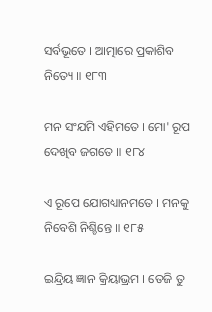ସର୍ବଭୂତେ । ଆତ୍ମାରେ ପ୍ରକାଶିବ ନିତ୍ୟେ ॥ ୧୮୩

ମନ ସଂଯମି ଏହିମତେ । ମୋ' ରୂପ ଦେଖିବ ଜଗତେ ॥ ୧୮୪

ଏ ରୂପେ ଯୋଗଧ୍ୟାନମତେ । ମନ‌କୁ ନିବେଶି ନିଶ୍ଚିନ୍ତେ ॥ ୧୮୫

ଇନ୍ଦ୍ରିୟ ଜ୍ଞାନ କ୍ରିୟାଭ୍ରମ । ତେଜି ତୁ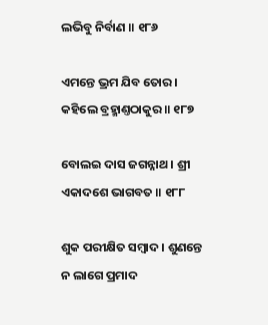ଲଭିବୁ ନିର୍ବାଣ ॥ ୧୮୬

ଏମନ୍ତେ ଭ୍ରମ ଯିବ ତୋର । କହିଲେ ବ୍ରହ୍ମାଣ୍ତଠାକୁର ॥ ୧୮୭

ବୋଲଇ ଦାସ ଜଗନ୍ନାଥ । ଶ୍ରୀ ଏକାଦଶେ ଭାଗବତ ॥ ୧୮୮

ଶୁକ ପରୀକ୍ଷିତ ସମ୍ବାଦ । ଶୁଣନ୍ତେ ନ ଲାଗେ ପ୍ରମାଦ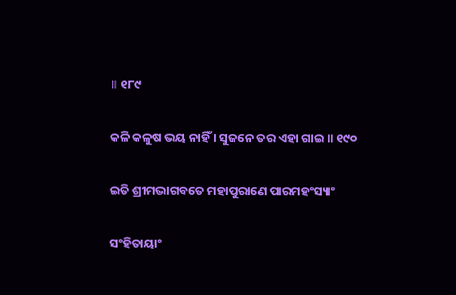॥ ୧୮୯

କଳି କଳୁଷ ଭୟ ନାହିଁ । ସୁଜନେ ତର ଏହା ଗାଇ ॥ ୧୯୦

ଇତି ଶ୍ରୀମଦ୍ଭାଗବତେ ମହାପୁରାଣେ ପାରମହଂସ୍ୟାଂ

ସଂହିତାୟାଂ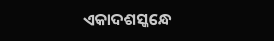ଏକାଦଶସ୍କନ୍ଧେ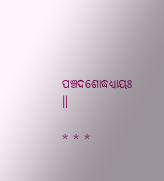ପଞ୍ଚଦଶୋଦ୍ଧଧ୍ୟାୟଃ ॥

* * *